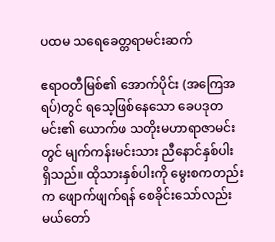ပထမ သရေခေတ္တရာမင်းဆက်

ဧရာဝတီမြစ်၏ အောက်ပိုင်း (အကြေအရပ်)တွင် ရသေ့ဖြစ်နေသော ခေပဒုတမင်း၏ ယောက်ဖ သတိုးမဟာရာဇာမင်းတွင် မျက်ကန်းမင်းသား ညီနောင်နှစ်ပါး ရှိသည်။ ထိုသားနှစ်ပါးကို မွေးစကတည်းက ဖျောက်ဖျက်ရန် စေခိုင်းသော်လည်း မယ်တော်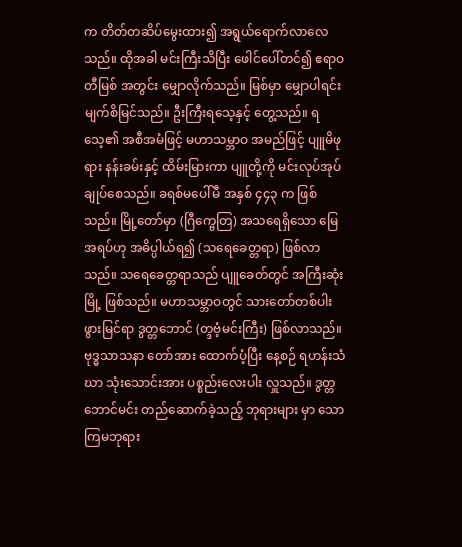က တိတ်တဆိပ်မွေးထား၍ အရွယ်ရောက်လာလေသည်။ ထိုအခါ မင်းကြီးသိပြီး ဖေါင်ပေါ်တင်၍ ဧရာဝတီမြစ် အတွင်း မျှောလိုက်သည်။ မြစ်မှာ မျှောပါရင်း မျက်စိမြင်သည်။ ဦးကြီးရသေ့နှင့် တွေ့သည်။ ရသေ့၏ အစီအမံဖြင့် မဟာသမ္ဘာဝ အမည်ဖြင့် ပျူမိဖုရား နန်းခမ်းနှင့် ထိမ်းမြားကာ ပျူတို့ကို မင်းလုပ်အုပ်ချုပ်စေသည်။ ခရစ်မပေါ်မီ အနှစ် ၄၄၃ က ဖြစ်သည်။ မြို့တော်မှာ (ဂြီက္ဗေတြ) အသရေရှိသော မြေအရပ်ဟု အဓိပ္ပါယ်ရ၍ (သရေခေတ္တရာ) ဖြစ်လာသည်။ သရေခေတ္တရာသည် ပျူခေတ်တွင် အကြီးဆုံးမြို့ ဖြစ်သည်။ မဟာသမ္ဘာဝတွင် သားတော်တစ်ပါး ဖွားမြင်ရာ ဒွတ္တဘောင် (တ္ဒဗံ့မင်းကြီး) ဖြစ်လာသည်။ ဗုဒ္ဓသာသနာ တော်အား ထောက်ပံ့ပြီး နေ့စဉ် ရဟန်းသံဃာ သုံးသောင်းအား ပစ္စည်းလေးပါး လှူသည်။ ဒွတ္တဘောင်မင်း တည်ဆောက်ခဲ့သည့် ဘုရားများ မှာ သောကြမဘုရား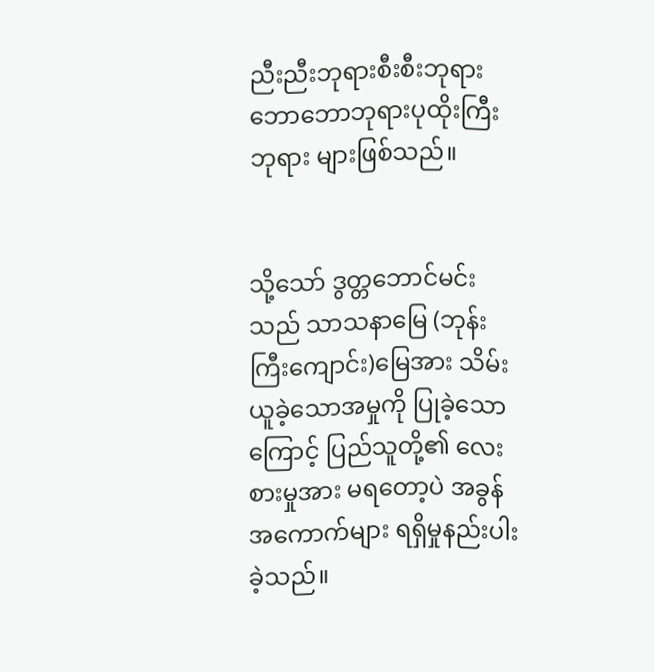ညီးညီးဘုရားစီးစီးဘုရားဘောဘောဘုရားပုထိုးကြီးဘုရား များဖြစ်သည်။


သို့သော် ဒွတ္တဘောင်မင်းသည် သာသနာမြေ (ဘုန်းကြီးကျောင်း)မြေအား သိမ်းယူခဲ့သောအမှုကို ပြုခဲ့သောကြောင့် ပြည်သူတို့၏ လေးစားမှုအား မရတော့ပဲ အခွန်အကောက်များ ရရှိမှုနည်းပါးခဲ့သည်။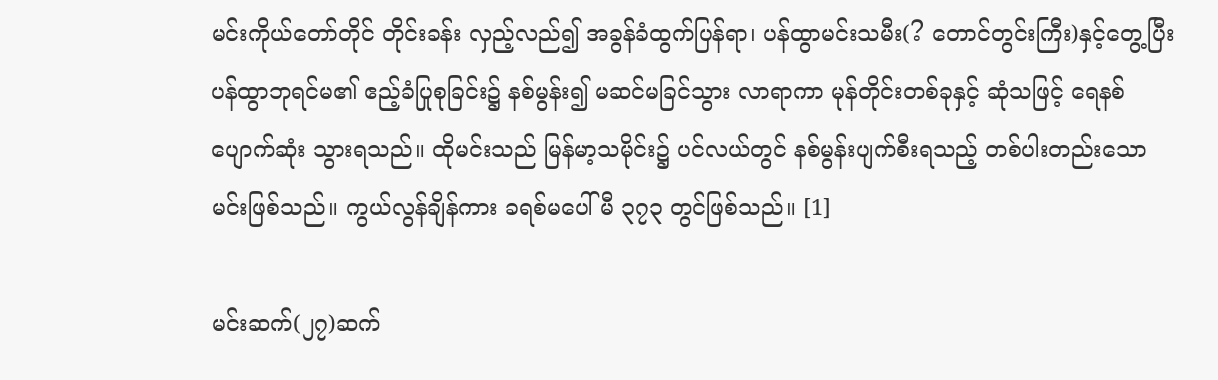မင်းကိုယ်တော်တိုင် တိုင်းခန်း လှည့်လည်၍ အခွန်ခံထွက်ပြန်ရာ၊ ပန်ထွာမင်းသမီး(? တောင်တွင်းကြီး)နှင့်တွေ့ပြီး ပန်ထွာဘုရင်မ၏ ဧည့်ခံပြုစုခြင်း၌ နစ်မွန်း၍ မဆင်မခြင်သွား လာရာကာ မုန်တိုင်းတစ်ခုနှင့် ဆုံသဖြင့် ရေနစ်ပျောက်ဆုံး သွားရသည်။ ထိုမင်းသည် မြန်မာ့သမိုင်း၌ ပင်လယ်တွင် နစ်မွန်းပျက်စီးရသည့် တစ်ပါးတည်းသော မင်းဖြစ်သည်။ ကွယ်လွန်ချိန်ကား ခရစ်မပေါ်မီ ၃၇၃ တွင်ဖြစ်သည်။ [1]

မင်းဆက်(၂၇)ဆက်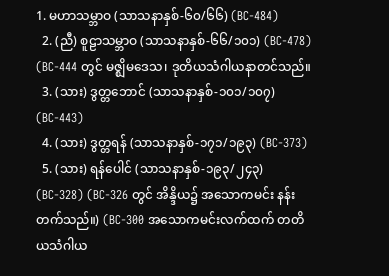1. မဟာသမ္ဘာဝ (သာသနာနှစ်-၆၀/၆၆) (BC-484)
  2. (ညီ) စူဠာသမ္ဘာဝ (သာသနာနှစ်-၆၆/၁၀၁) (BC-478) (BC-444 တွင် မဇ္ဈိမဒေသ၊ ဒုတိယသံဂါယနာတင်သည်။
  3. (သား) ဒွတ္တဘောင် (သာသနာနှစ်-၁၀၁/၁၀၇) (BC-443)
  4. (သား) ဒွတ္တရန် (သာသနာနှစ်-၁၇၁/၁၉၃) (BC-373)
  5. (သား) ရန်ပေါင် (သာသနာနှစ်-၁၉၃/၂၄၃) (BC-328) (BC-326 တွင် အိန္ဒိယ၌ အသောကမင်း နန်းတက်သည်။) (BC-300 အသောကမင်းလက်ထက် တတိယသံဂါယ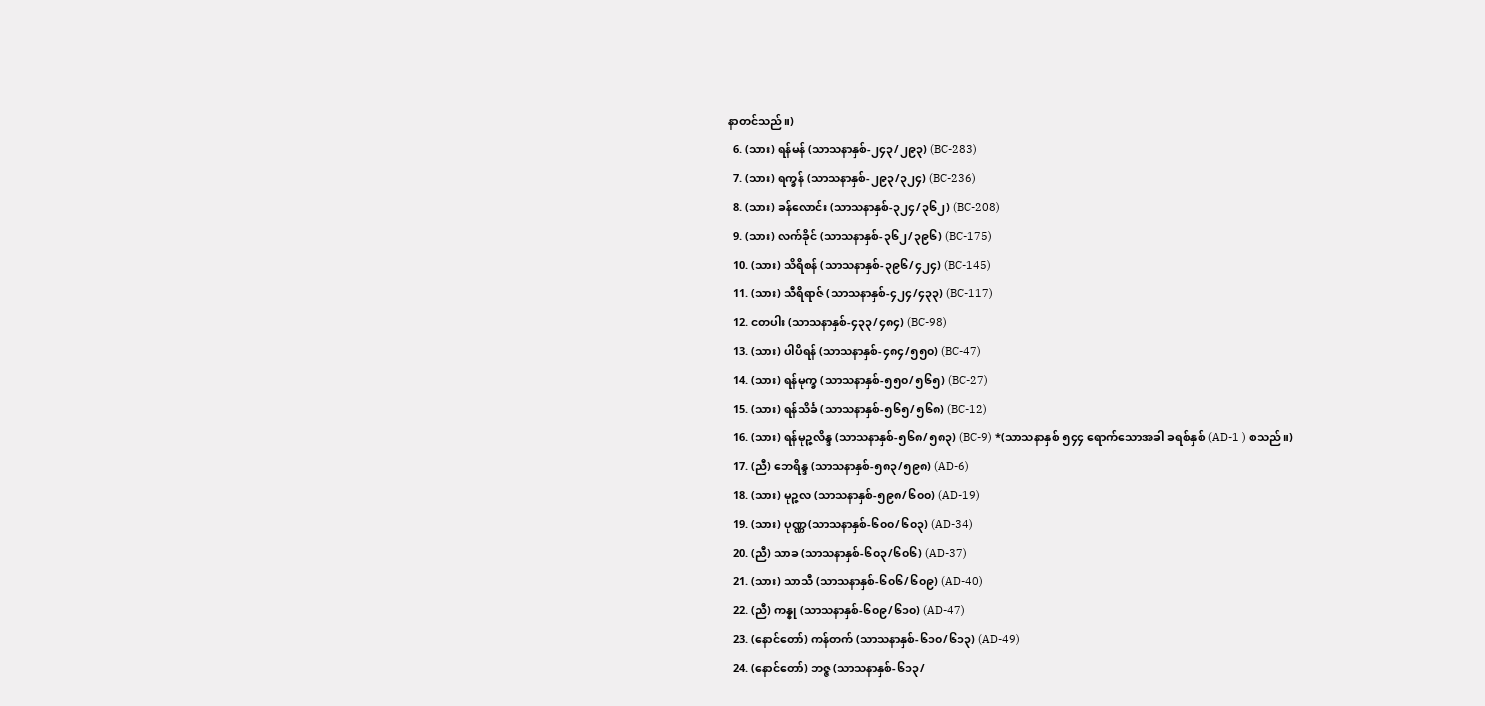နာတင်သည်။)
  6. (သား) ရန်မန် (သာသနာနှစ်-၂၄၃/၂၉၃) (BC-283)
  7. (သား) ရက္ခန် (သာသနာနှစ်-၂၉၃/၃၂၄) (BC-236)
  8. (သား) ခန်လောင်း (သာသနာနှစ်-၃၂၄/၃၆၂) (BC-208)
  9. (သား) လက်ခိုင် (သာသနာနှစ်-၃၆၂/၃၉၆) (BC-175)
  10. (သား) သိရိစန် (သာသနာနှစ်-၃၉၆/၄၂၄) (BC-145)
  11. (သား) သီရိရာဇ် (သာသနာနှစ်-၄၂၄/၄၃၃) (BC-117)
  12. ငတပါး (သာသနာနှစ်-၄၃၃/၄၈၄) (BC-98)
  13. (သား) ပါပိရန် (သာသနာနှစ်-၄၈၄/၅၅၀) (BC-47)
  14. (သား) ရန်မုက္ခ (သာသနာနှစ်-၅၅၀/၅၆၅) (BC-27)
  15. (သား) ရန်သိင်္ခ (သာသနာနှစ်-၅၆၅/၅၆၈) (BC-12)
  16. (သား) ရန်မုဉ္ဇလိန္ဒ (သာသနာနှစ်-၅၆၈/၅၈၃) (BC-9) *(သာသနာနှစ် ၅၄၄ ရောက်သောအခါ ခရစ်နှစ် (AD-1 ) စသည်။)
  17. (ညီ) ဘေရိန္ဒ (သာသနာနှစ်-၅၈၃/၅၉၈) (AD-6)
  18. (သား) မုဉ္ဇလ (သာသနာနှစ်-၅၉၈/၆၀၀) (AD-19)
  19. (သား) ပုဏ္ဏ(သာသနာနှစ်-၆၀၀/၆၀၃) (AD-34)
  20. (ညီ) သာခ (သာသနာနှစ်-၆၀၃/၆၀၆) (AD-37)
  21. (သား) သာသီ (သာသနာနှစ်-၆၀၆/၆၀၉) (AD-40)
  22. (ညီ) ကန္နု (သာသနာနှစ်-၆၀၉/၆၁၀) (AD-47)
  23. (နောင်တော်) ကန်တက် (သာသနာနှစ်-၆၁၀/၆၁၃) (AD-49)
  24. (နောင်တော်) ဘဇ္ဇ (သာသနာနှစ်-၆၁၃/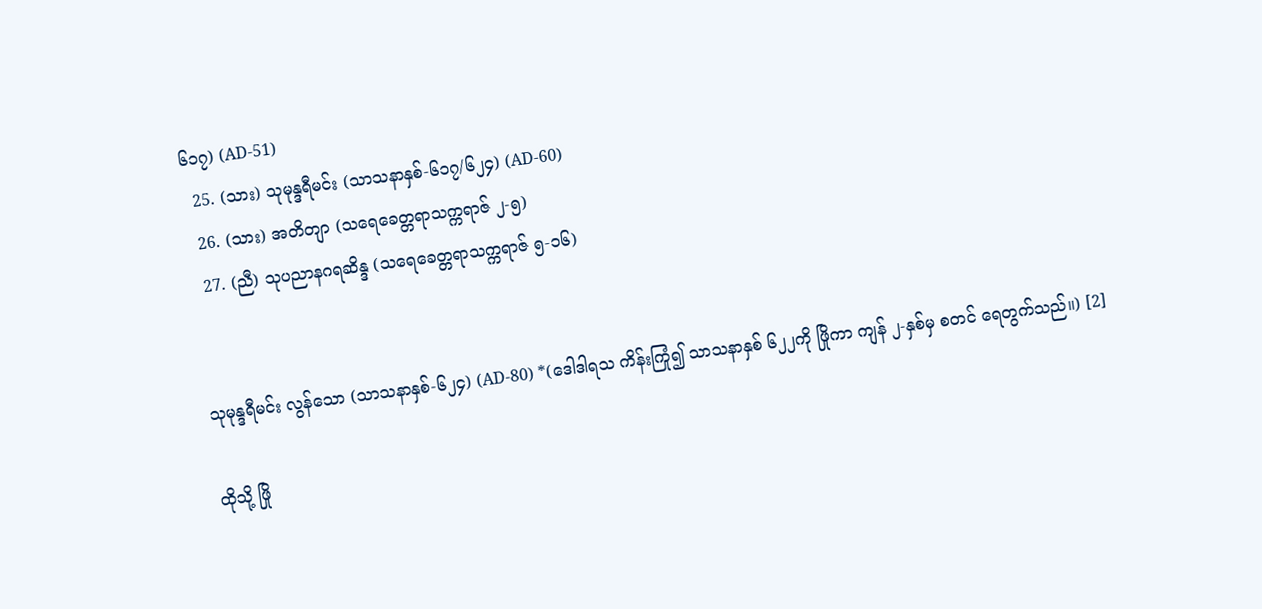၆၁၇) (AD-51)
  25. (သား) သုမုန္ဒရီမင်း (သာသနာနှစ်-၆၁၇/၆၂၄) (AD-60)
  26. (သား) အတိတျာ (သရေခေတ္တရာသက္ကရာဇ် ၂-၅)
  27. (ညီ) သုပညာနဂရဆိန္ဒ (သရေခေတ္တရာသက္ကရာဇ် ၅-၁၆)


သုမုန္ဒရီမင်း လွန်သော (သာသနာနှစ်-၆၂၄) (AD-80) *(ဒေါဒါရသ ကိန်းကြုံ၍ သာသနာနှစ် ၆၂၂ကို ဖြိုကာ ကျန် ၂-နှစ်မှ စတင် ရေတွက်သည်။) [2]

ထိုသို့ ဖြို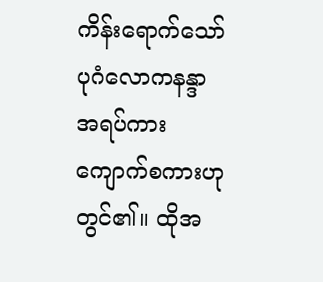ကိန်းရောက်သော် ပုဂံလောကနန္ဒာအရပ်ကား ကျောက်စကားဟု တွင်၏။ ထိုအ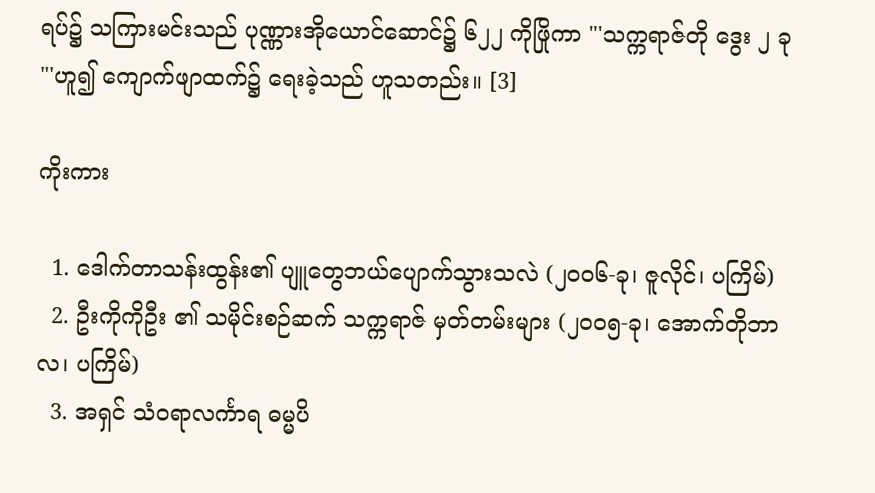ရပ်၌ သကြားမင်းသည် ပုဏ္ဏားအိုယောင်ဆောင်၌ ၆၂၂ ကိုဖြိုကာ "'သက္ကရာဇ်တို ဒွေး ၂ ခု "'ဟူ၍ ကျောက်ဖျာထက်၌ ရေးခဲ့သည် ဟူသတည်း။ [3]

ကိုးကား

  1. ဒေါက်တာသန်းထွန်း၏ ပျူတွေဘယ်ပျောက်သွားသလဲ (၂၀၀၆-ခု၊ ဇူလိုင်၊ ပကြိမ်)
  2. ဦးကိုကိုဦး ၏ သမိုင်းစဉ်ဆက် သက္ကရာဇ် မှတ်တမ်းများ (၂၀၀၅-ခု၊ အောက်တိုဘာလ၊ ပကြိမ်)
  3. အရှင် သံဝရာလင်္ကာရ ဓမ္မပိ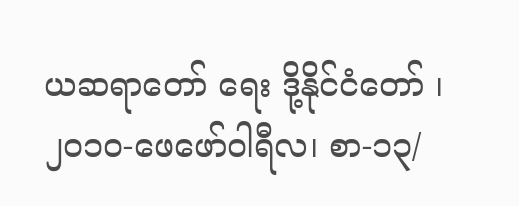ယဆရာတော် ရေး ဒို့နိုင်ငံတော် ၊ ၂၀၁၀-ဖေဖော်ဝါရီလ၊ စာ-၁၃/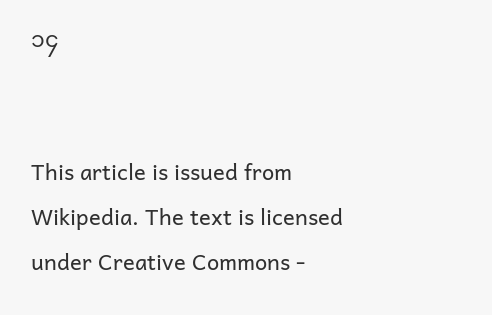၁၄


This article is issued from Wikipedia. The text is licensed under Creative Commons -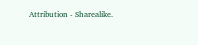Attribution - Sharealike.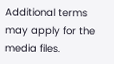Additional terms may apply for the media files.